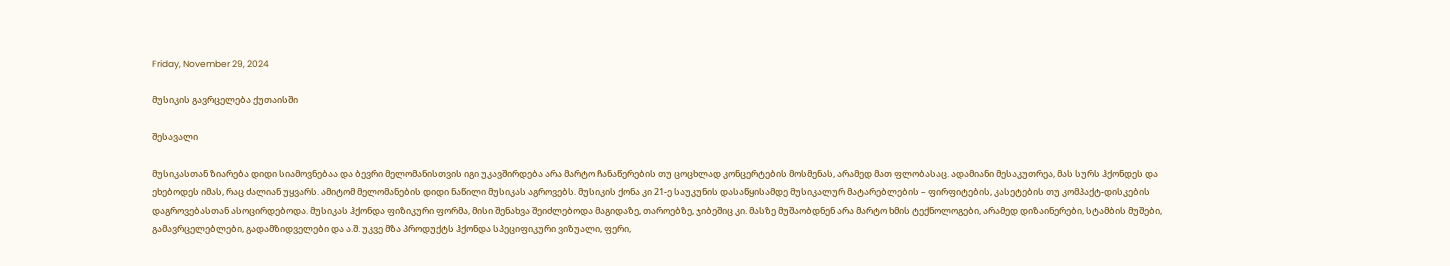Friday, November 29, 2024

მუსიკის გავრცელება ქუთაისში

შესავალი

მუსიკასთან ზიარება დიდი სიამოვნებაა და ბევრი მელომანისთვის იგი უკავშირდება არა მარტო ჩანაწერების თუ ცოცხლად კონცერტების მოსმენას, არამედ მათ ფლობასაც. ადამიანი მესაკუთრეა, მას სურს ჰქონდეს და ეხებოდეს იმას, რაც ძალიან უყვარს. ამიტომ მელომანების დიდი ნაწილი მუსიკას აგროვებს. მუსიკის ქონა კი 21-ე საუკუნის დასაწყისამდე მუსიკალურ მატარებლების – ფირფიტების, კასეტების თუ კომპაქტ-დისკების დაგროვებასთან ასოცირდებოდა. მუსიკას ჰქონდა ფიზიკური ფორმა, მისი შენახვა შეიძლებოდა მაგიდაზე, თაროებზე, ჯიბეშიც კი. მასზე მუშაობდნენ არა მარტო ხმის ტექნოლოგები, არამედ დიზაინერები, სტამბის მუშები, გამავრცელებლები, გადამზიდველები და ა.შ. უკვე მზა პროდუქტს ჰქონდა სპეციფიკური ვიზუალი, ფერი,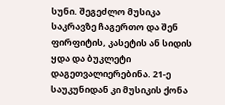სუნი. შეგეძლო მუსიკა საკრავზე ჩაგერთო და შენ ფირფიტის, კასეტის ან სიდის ყდა და ბუკლეტი დაგეთვალიერებინა. 21-ე საუკუნიდან კი მუსიკის ქონა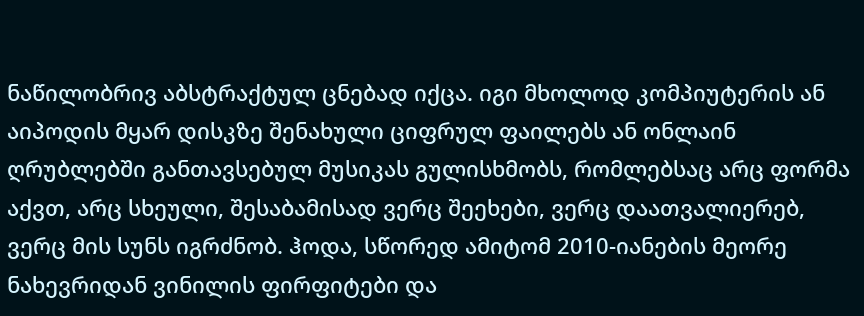ნაწილობრივ აბსტრაქტულ ცნებად იქცა. იგი მხოლოდ კომპიუტერის ან აიპოდის მყარ დისკზე შენახული ციფრულ ფაილებს ან ონლაინ ღრუბლებში განთავსებულ მუსიკას გულისხმობს, რომლებსაც არც ფორმა აქვთ, არც სხეული, შესაბამისად ვერც შეეხები, ვერც დაათვალიერებ, ვერც მის სუნს იგრძნობ. ჰოდა, სწორედ ამიტომ 2010-იანების მეორე ნახევრიდან ვინილის ფირფიტები და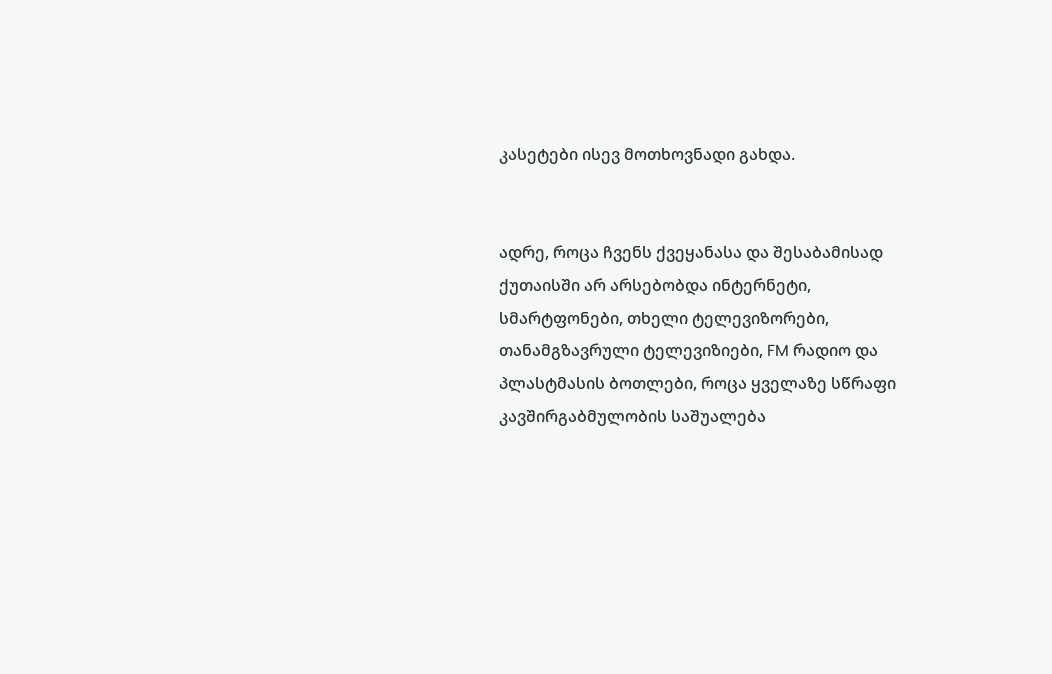კასეტები ისევ მოთხოვნადი გახდა.


ადრე, როცა ჩვენს ქვეყანასა და შესაბამისად ქუთაისში არ არსებობდა ინტერნეტი, სმარტფონები, თხელი ტელევიზორები, თანამგზავრული ტელევიზიები, FM რადიო და პლასტმასის ბოთლები, როცა ყველაზე სწრაფი კავშირგაბმულობის საშუალება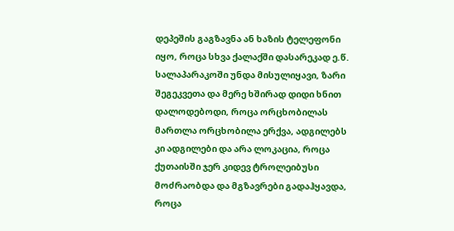დეპეშის გაგზავნა ან ხაზის ტელეფონი იყო, როცა სხვა ქალაქში დასარეკად ე.წ. სალაპარაკოში უნდა მისულიყავი, ზარი შეგეკვეთა და მერე ხშირად დიდი ხნით დალოდებოდი, როცა ორცხობილას მართლა ორცხობილა ერქვა, ადგილებს კი ადგილები და არა ლოკაცია, როცა ქუთაისში ჯერ კიდევ ტროლეიბუსი მოძრაობდა და მგზავრები გადაჰყავდა, როცა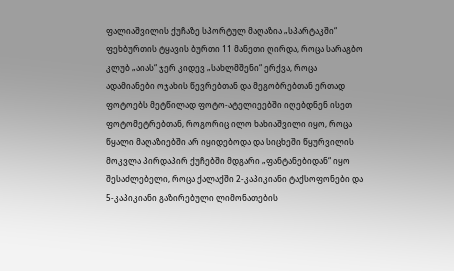ფალიაშვილის ქუჩაზე სპორტულ მაღაზია „სპარტაკში“ ფეხბურთის ტყავის ბურთი 11 მანეთი ღირდა, როცა სარაგბო კლუბ „აიას“ ჯერ კიდევ „სახლმშენი“ ერქვა, როცა ადამიანები ოჯახის წევრებთან და მეგობრებთან ერთად ფოტოებს მეტწილად ფოტო-ატელიეებში იღებდნენ ისეთ ფოტომეტრებთან, როგორიც ილო ხახიაშვილი იყო, როცა წყალი მაღაზიებში არ იყიდებოდა და სიცხეში წყურვილის მოკვლა პირდაპირ ქუჩებში მდგარი „ფანტანებიდან“ იყო შესაძლებელი, როცა ქალაქში 2-კაპიკიანი ტაქსოფონები და 5-კაპიკიანი გაზირებული ლიმონათების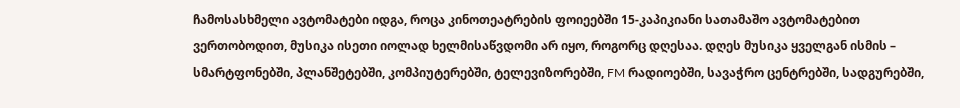ჩამოსასხმელი ავტომატები იდგა, როცა კინოთეატრების ფოიეებში 15-კაპიკიანი სათამაშო ავტომატებით ვერთობოდით, მუსიკა ისეთი იოლად ხელმისაწვდომი არ იყო, როგორც დღესაა. დღეს მუსიკა ყველგან ისმის – სმარტფონებში, პლანშეტებში, კომპიუტერებში, ტელევიზორებში, FM რადიოებში, სავაჭრო ცენტრებში, სადგურებში,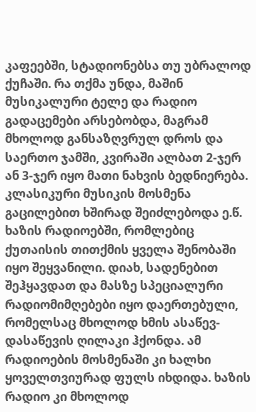კაფეებში, სტადიონებსა თუ უბრალოდ ქუჩაში. რა თქმა უნდა, მაშინ მუსიკალური ტელე და რადიო გადაცემები არსებობდა, მაგრამ მხოლოდ განსაზღვრულ დროს და საერთო ჯამში, კვირაში ალბათ 2-ჯერ ან 3-ჯერ იყო მათი ნახვის ბედნიერება. კლასიკური მუსიკის მოსმენა გაცილებით ხშირად შეიძლებოდა ე.წ. ხაზის რადიოებში, რომლებიც ქუთაისის თითქმის ყველა შენობაში იყო შეყვანილი. დიახ, სადენებით შეჰყავდათ და მასზე სპეციალური რადიომიმღებები იყო დაერთებული, რომელსაც მხოლოდ ხმის ასაწევ-დასაწევის ღილაკი ჰქონდა. ამ რადიოების მოსმენაში კი ხალხი ყოველთვიურად ფულს იხდიდა. ხაზის რადიო კი მხოლოდ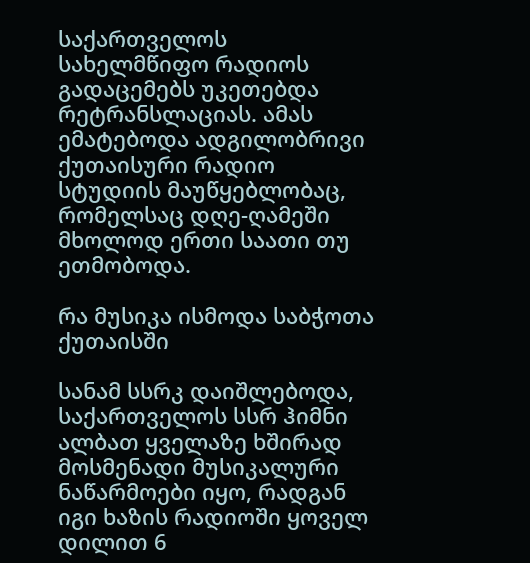საქართველოს სახელმწიფო რადიოს გადაცემებს უკეთებდა რეტრანსლაციას. ამას ემატებოდა ადგილობრივი ქუთაისური რადიო სტუდიის მაუწყებლობაც, რომელსაც დღე-ღამეში მხოლოდ ერთი საათი თუ ეთმობოდა.

რა მუსიკა ისმოდა საბჭოთა ქუთაისში

სანამ სსრკ დაიშლებოდა, საქართველოს სსრ ჰიმნი ალბათ ყველაზე ხშირად მოსმენადი მუსიკალური ნაწარმოები იყო, რადგან იგი ხაზის რადიოში ყოველ დილით 6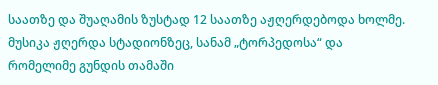საათზე და შუაღამის ზუსტად 12 საათზე აჟღერდებოდა ხოლმე. მუსიკა ჟღერდა სტადიონზეც, სანამ „ტორპედოსა“ და რომელიმე გუნდის თამაში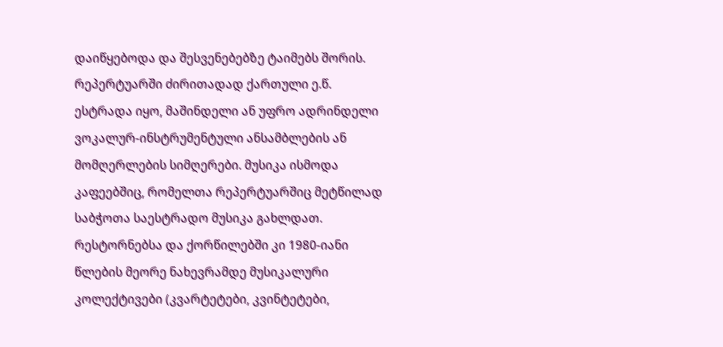დაიწყებოდა და შესვენებებზე ტაიმებს შორის. რეპერტუარში ძირითადად ქართული ე.წ. ესტრადა იყო, მაშინდელი ან უფრო ადრინდელი ვოკალურ-ინსტრუმენტული ანსამბლების ან მომღერლების სიმღერები. მუსიკა ისმოდა კაფეებშიც, რომელთა რეპერტუარშიც მეტწილად საბჭოთა საესტრადო მუსიკა გახლდათ. რესტორნებსა და ქორწილებში კი 1980-იანი წლების მეორე ნახევრამდე მუსიკალური კოლექტივები (კვარტეტები, კვინტეტები,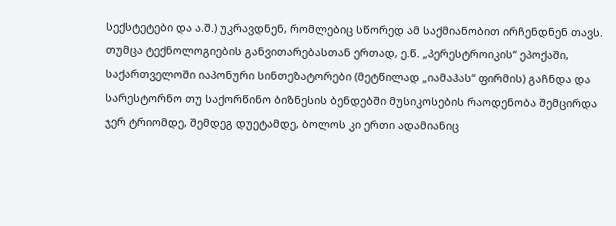სექსტეტები და ა.შ.) უკრავდნენ, რომლებიც სწორედ ამ საქმიანობით ირჩენდნენ თავს. თუმცა ტექნოლოგიების განვითარებასთან ერთად, ე.წ. „პერესტროიკის“ ეპოქაში, საქართველოში იაპონური სინთეზატორები (მეტწილად „იამაჰას“ ფირმის) გაჩნდა და სარესტორნო თუ საქორწინო ბიზნესის ბენდებში მუსიკოსების რაოდენობა შემცირდა ჯერ ტრიომდე, შემდეგ დუეტამდე, ბოლოს კი ერთი ადამიანიც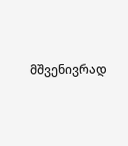მშვენივრად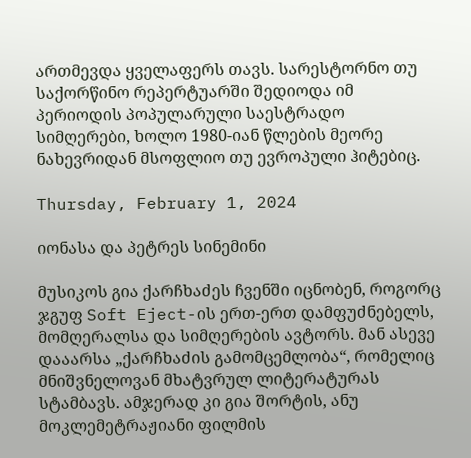ართმევდა ყველაფერს თავს. სარესტორნო თუ საქორწინო რეპერტუარში შედიოდა იმ პერიოდის პოპულარული საესტრადო სიმღერები, ხოლო 1980-იან წლების მეორე ნახევრიდან მსოფლიო თუ ევროპული ჰიტებიც.

Thursday, February 1, 2024

იონასა და პეტრეს სინემინი

მუსიკოს გია ქარჩხაძეს ჩვენში იცნობენ, როგორც ჯგუფ Soft Eject-ის ერთ-ერთ დამფუძნებელს, მომღერალსა და სიმღერების ავტორს. მან ასევე დააარსა „ქარჩხაძის გამომცემლობა“, რომელიც მნიშვნელოვან მხატვრულ ლიტერატურას სტამბავს. ამჯერად კი გია შორტის, ანუ მოკლემეტრაჟიანი ფილმის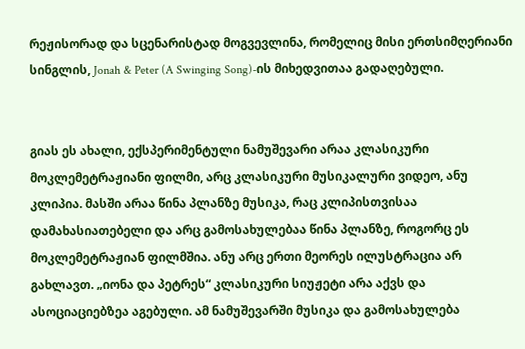რეჟისორად და სცენარისტად მოგვევლინა, რომელიც მისი ერთსიმღერიანი სინგლის, Jonah & Peter (A Swinging Song)-ის მიხედვითაა გადაღებული.


გიას ეს ახალი, ექსპერიმენტული ნამუშევარი არაა კლასიკური მოკლემეტრაჟიანი ფილმი, არც კლასიკური მუსიკალური ვიდეო, ანუ კლიპია. მასში არაა წინა პლანზე მუსიკა, რაც კლიპისთვისაა დამახასიათებელი და არც გამოსახულებაა წინა პლანზე, როგორც ეს მოკლემეტრაჟიან ფილმშია. ანუ არც ერთი მეორეს ილუსტრაცია არ გახლავთ. „იონა და პეტრეს“ კლასიკური სიუჟეტი არა აქვს და ასოციაციებზეა აგებული. ამ ნამუშევარში მუსიკა და გამოსახულება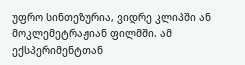უფრო სინთეზურია, ვიდრე კლიპში ან მოკლემეტრაჟიან ფილმში. ამ ექსპერიმენტთან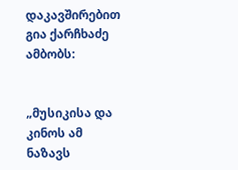დაკავშირებით გია ქარჩხაძე ამბობს:


„მუსიკისა და კინოს ამ ნაზავს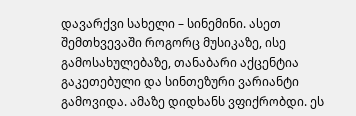დავარქვი სახელი – სინემინი. ასეთ შემთხვევაში როგორც მუსიკაზე, ისე გამოსახულებაზე, თანაბარი აქცენტია გაკეთებული და სინთეზური ვარიანტი გამოვიდა. ამაზე დიდხანს ვფიქრობდი. ეს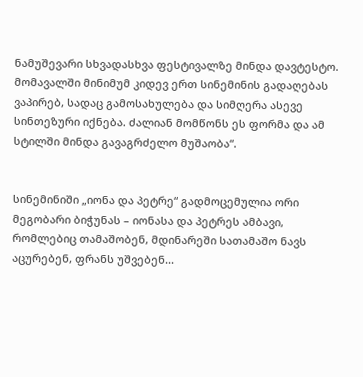ნამუშევარი სხვადასხვა ფესტივალზე მინდა დავტესტო. მომავალში მინიმუმ კიდევ ერთ სინემინის გადაღებას ვაპირებ, სადაც გამოსახულება და სიმღერა ასევე სინთეზური იქნება. ძალიან მომწონს ეს ფორმა და ამ სტილში მინდა გავაგრძელო მუშაობა“.


სინემინიში „იონა და პეტრე“ გადმოცემულია ორი მეგობარი ბიჭუნას – იონასა და პეტრეს ამბავი, რომლებიც თამაშობენ, მდინარეში სათამაშო ნავს აცურებენ, ფრანს უშვებენ...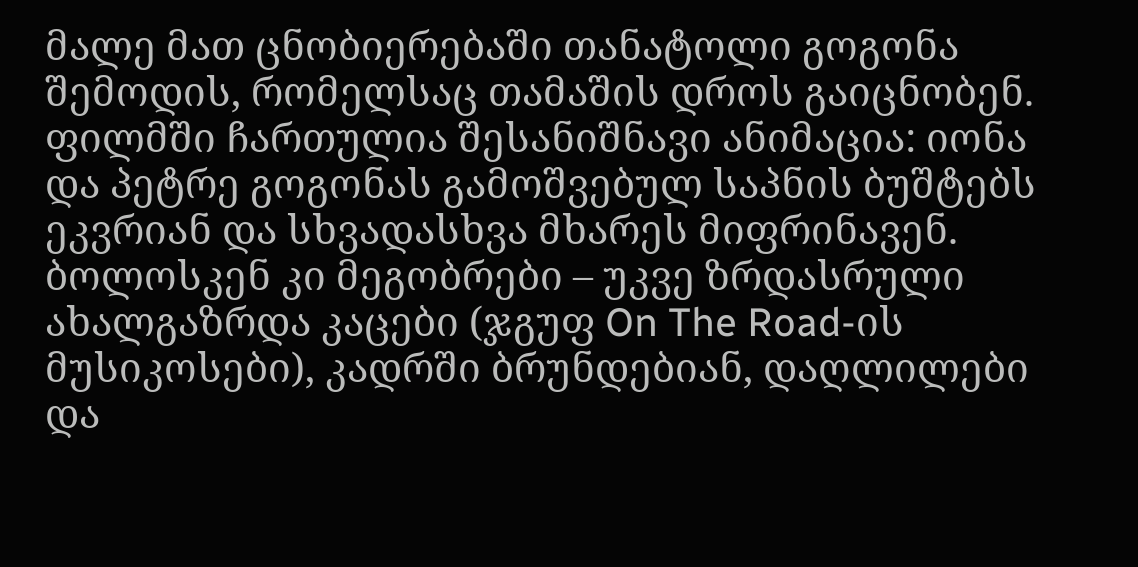მალე მათ ცნობიერებაში თანატოლი გოგონა შემოდის, რომელსაც თამაშის დროს გაიცნობენ. ფილმში ჩართულია შესანიშნავი ანიმაცია: იონა და პეტრე გოგონას გამოშვებულ საპნის ბუშტებს ეკვრიან და სხვადასხვა მხარეს მიფრინავენ. ბოლოსკენ კი მეგობრები – უკვე ზრდასრული ახალგაზრდა კაცები (ჯგუფ On The Road-ის მუსიკოსები), კადრში ბრუნდებიან, დაღლილები და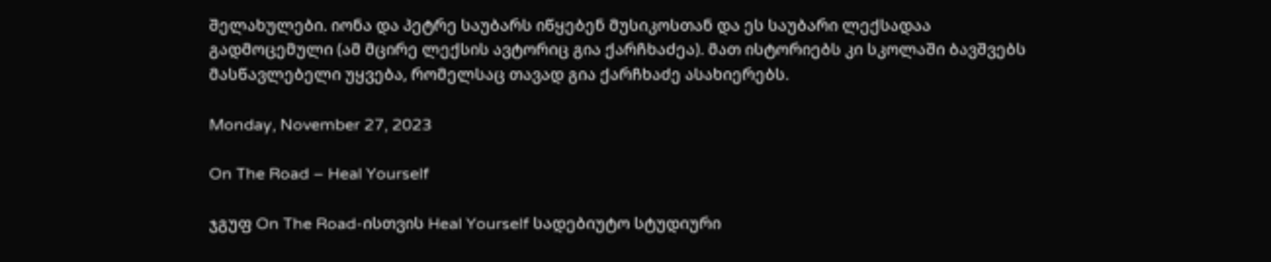შელახულები. იონა და პეტრე საუბარს იწყებენ მუსიკოსთან და ეს საუბარი ლექსადაა გადმოცემული (ამ მცირე ლექსის ავტორიც გია ქარჩხაძეა). მათ ისტორიებს კი სკოლაში ბავშვებს მასწავლებელი უყვება, რომელსაც თავად გია ქარჩხაძე ასახიერებს.

Monday, November 27, 2023

On The Road – Heal Yourself

ჯგუფ On The Road-ისთვის Heal Yourself სადებიუტო სტუდიური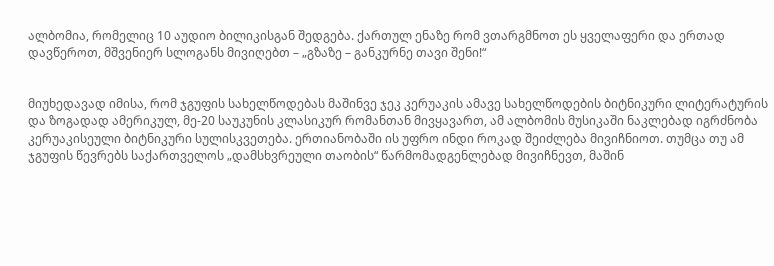ალბომია, რომელიც 10 აუდიო ბილიკისგან შედგება. ქართულ ენაზე რომ ვთარგმნოთ ეს ყველაფერი და ერთად დავწეროთ, მშვენიერ სლოგანს მივიღებთ – „გზაზე – განკურნე თავი შენი!“


მიუხედავად იმისა, რომ ჯგუფის სახელწოდებას მაშინვე ჯეკ კერუაკის ამავე სახელწოდების ბიტნიკური ლიტერატურის და ზოგადად ამერიკულ, მე-20 საუკუნის კლასიკურ რომანთან მივყავართ, ამ ალბომის მუსიკაში ნაკლებად იგრძნობა კერუაკისეული ბიტნიკური სულისკვეთება. ერთიანობაში ის უფრო ინდი როკად შეიძლება მივიჩნიოთ. თუმცა თუ ამ ჯგუფის წევრებს საქართველოს „დამსხვრეული თაობის“ წარმომადგენლებად მივიჩნევთ, მაშინ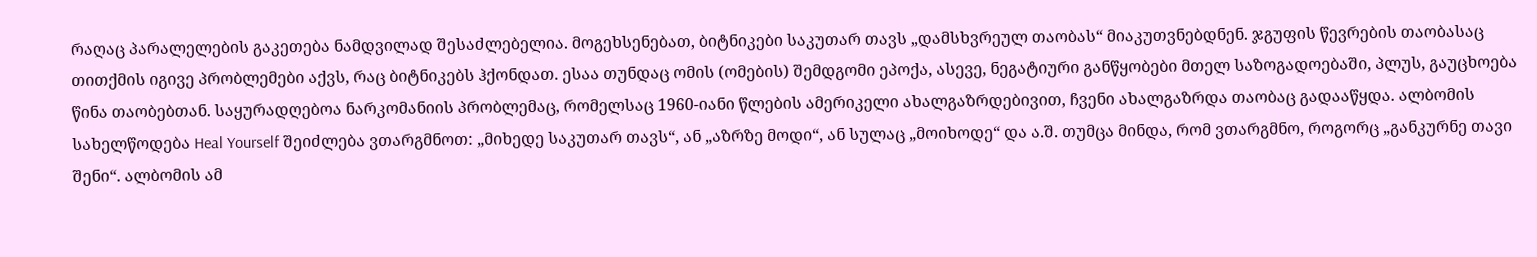რაღაც პარალელების გაკეთება ნამდვილად შესაძლებელია. მოგეხსენებათ, ბიტნიკები საკუთარ თავს „დამსხვრეულ თაობას“ მიაკუთვნებდნენ. ჯგუფის წევრების თაობასაც თითქმის იგივე პრობლემები აქვს, რაც ბიტნიკებს ჰქონდათ. ესაა თუნდაც ომის (ომების) შემდგომი ეპოქა, ასევე, ნეგატიური განწყობები მთელ საზოგადოებაში, პლუს, გაუცხოება წინა თაობებთან. საყურადღებოა ნარკომანიის პრობლემაც, რომელსაც 1960-იანი წლების ამერიკელი ახალგაზრდებივით, ჩვენი ახალგაზრდა თაობაც გადააწყდა. ალბომის სახელწოდება Heal Yourself შეიძლება ვთარგმნოთ: „მიხედე საკუთარ თავს“, ან „აზრზე მოდი“, ან სულაც „მოიხოდე“ და ა.შ. თუმცა მინდა, რომ ვთარგმნო, როგორც „განკურნე თავი შენი“. ალბომის ამ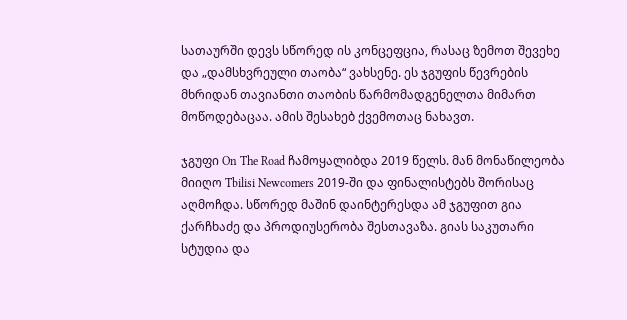სათაურში დევს სწორედ ის კონცეფცია, რასაც ზემოთ შევეხე და „დამსხვრეული თაობა“ ვახსენე. ეს ჯგუფის წევრების მხრიდან თავიანთი თაობის წარმომადგენელთა მიმართ მოწოდებაცაა. ამის შესახებ ქვემოთაც ნახავთ.

ჯგუფი On The Road ჩამოყალიბდა 2019 წელს. მან მონაწილეობა მიიღო Tbilisi Newcomers 2019-ში და ფინალისტებს შორისაც აღმოჩდა. სწორედ მაშინ დაინტერესდა ამ ჯგუფით გია ქარჩხაძე და პროდიუსერობა შესთავაზა. გიას საკუთარი სტუდია და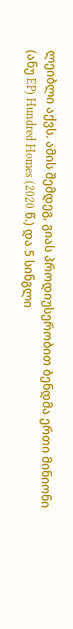ლეიბლი აქვს. ამის შემდეგ, გიას პროდიუსერობით ბენდმა ერთი მინიონი (ანუ EP) Hundred Homes (2020 წ.) და 5 სინგლი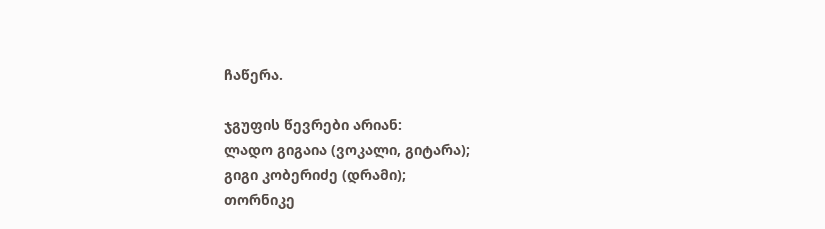ჩაწერა.

ჯგუფის წევრები არიან:
ლადო გიგაია (ვოკალი, გიტარა);
გიგი კობერიძე (დრამი);
თორნიკე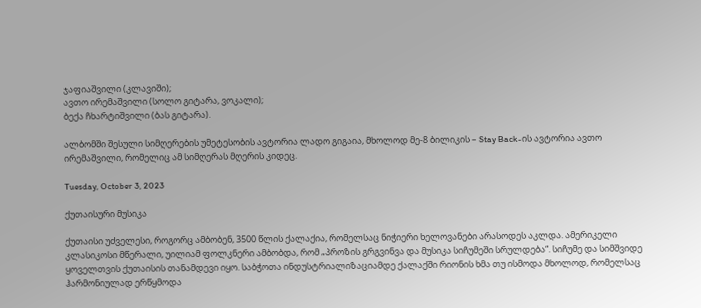ჯაფიაშვილი (კლავიში);
ავთო ირემაშვილი (სოლო გიტარა, ვოკალი);
ბექა ჩხარტიშვილი (ბას გიტარა).

ალბომში შესული სიმღერების უმეტესობის ავტორია ლადო გიგაია, მხოლოდ მე-8 ბილიკის – Stay Back-ის ავტორია ავთო ირემაშვილი, რომელიც ამ სიმღერას მღერის კიდეც.

Tuesday, October 3, 2023

ქუთაისური მუსიკა

ქუთაისი უძველესი, როგორც ამბობენ, 3500 წლის ქალაქია, რომელსაც ნიჭიერი ხელოვანები არასოდეს აკლდა. ამერიკელი კლასიკოსი მწერალი, უილიამ ფოლკნერი ამბობდა, რომ „პროზის გრგვინვა და მუსიკა სიჩუმეში სრულდება“. სიჩუმე და სიმშვიდე ყოველთვის ქუთაისის თანამდევი იყო. საბჭოთა ინდუსტრიალიზაციამდე ქალაქში რიონის ხმა თუ ისმოდა მხოლოდ, რომელსაც ჰარმონიულად ერწყმოდა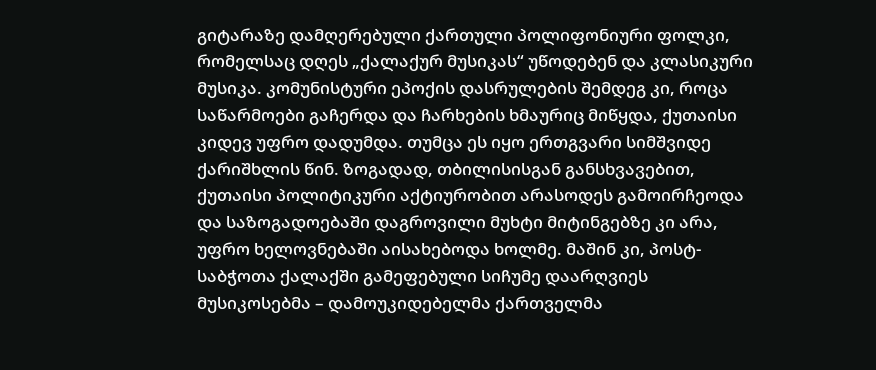გიტარაზე დამღერებული ქართული პოლიფონიური ფოლკი, რომელსაც დღეს „ქალაქურ მუსიკას“ უწოდებენ და კლასიკური მუსიკა. კომუნისტური ეპოქის დასრულების შემდეგ კი, როცა საწარმოები გაჩერდა და ჩარხების ხმაურიც მიწყდა, ქუთაისი კიდევ უფრო დადუმდა. თუმცა ეს იყო ერთგვარი სიმშვიდე ქარიშხლის წინ. ზოგადად, თბილისისგან განსხვავებით, ქუთაისი პოლიტიკური აქტიურობით არასოდეს გამოირჩეოდა და საზოგადოებაში დაგროვილი მუხტი მიტინგებზე კი არა, უფრო ხელოვნებაში აისახებოდა ხოლმე. მაშინ კი, პოსტ-საბჭოთა ქალაქში გამეფებული სიჩუმე დაარღვიეს მუსიკოსებმა – დამოუკიდებელმა ქართველმა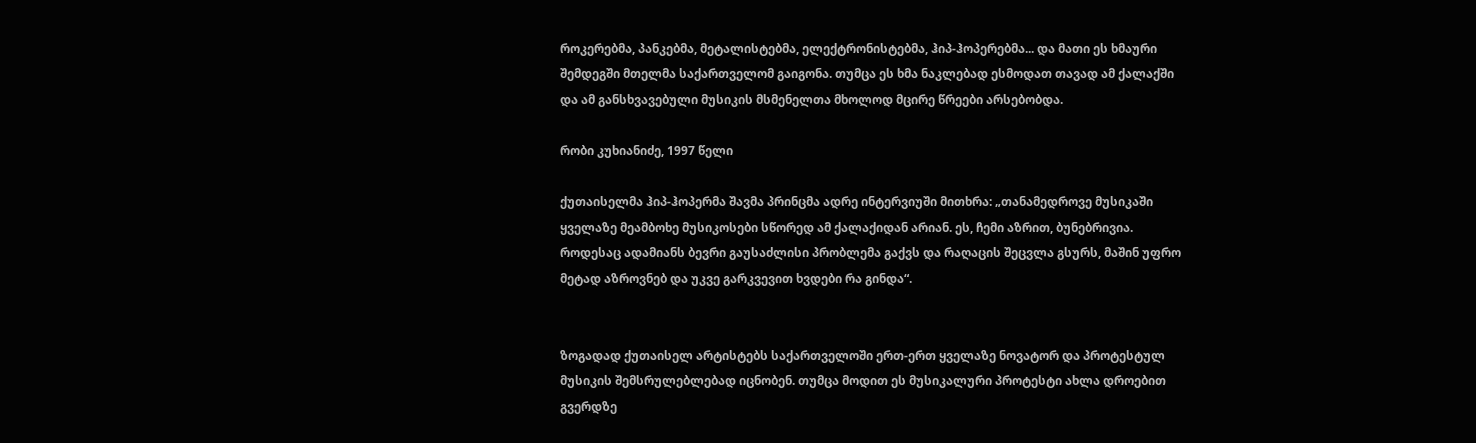როკერებმა, პანკებმა, მეტალისტებმა, ელექტრონისტებმა, ჰიპ-ჰოპერებმა... და მათი ეს ხმაური შემდეგში მთელმა საქართველომ გაიგონა. თუმცა ეს ხმა ნაკლებად ესმოდათ თავად ამ ქალაქში და ამ განსხვავებული მუსიკის მსმენელთა მხოლოდ მცირე წრეები არსებობდა.

რობი კუხიანიძე, 1997 წელი

ქუთაისელმა ჰიპ-ჰოპერმა შავმა პრინცმა ადრე ინტერვიუში მითხრა: „თანამედროვე მუსიკაში ყველაზე მეამბოხე მუსიკოსები სწორედ ამ ქალაქიდან არიან. ეს, ჩემი აზრით, ბუნებრივია. როდესაც ადამიანს ბევრი გაუსაძლისი პრობლემა გაქვს და რაღაცის შეცვლა გსურს, მაშინ უფრო მეტად აზროვნებ და უკვე გარკვევით ხვდები რა გინდა“.


ზოგადად ქუთაისელ არტისტებს საქართველოში ერთ-ერთ ყველაზე ნოვატორ და პროტესტულ მუსიკის შემსრულებლებად იცნობენ. თუმცა მოდით ეს მუსიკალური პროტესტი ახლა დროებით გვერდზე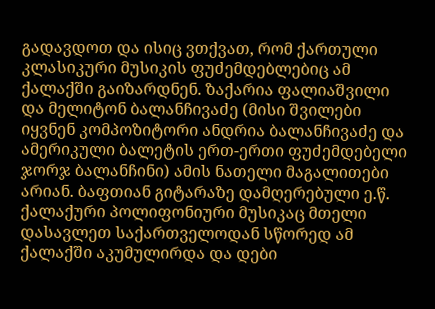გადავდოთ და ისიც ვთქვათ, რომ ქართული კლასიკური მუსიკის ფუძემდებლებიც ამ ქალაქში გაიზარდნენ. ზაქარია ფალიაშვილი და მელიტონ ბალანჩივაძე (მისი შვილები იყვნენ კომპოზიტორი ანდრია ბალანჩივაძე და ამერიკული ბალეტის ერთ-ერთი ფუძემდებელი ჯორჯ ბალანჩინი) ამის ნათელი მაგალითები არიან. ბაფთიან გიტარაზე დამღერებული ე.წ. ქალაქური პოლიფონიური მუსიკაც მთელი დასავლეთ საქართველოდან სწორედ ამ ქალაქში აკუმულირდა და დები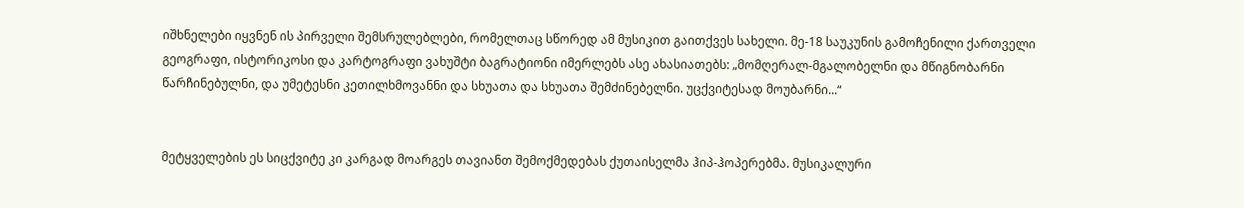იშხნელები იყვნენ ის პირველი შემსრულებლები, რომელთაც სწორედ ამ მუსიკით გაითქვეს სახელი. მე-18 საუკუნის გამოჩენილი ქართველი გეოგრაფი, ისტორიკოსი და კარტოგრაფი ვახუშტი ბაგრატიონი იმერლებს ასე ახასიათებს: „მომღერალ-მგალობელნი და მწიგნობარნი წარჩინებულნი, და უმეტესნი კეთილხმოვანნი და სხუათა და სხუათა შემძინებელნი. უცქვიტესად მოუბარნი...“


მეტყველების ეს სიცქვიტე კი კარგად მოარგეს თავიანთ შემოქმედებას ქუთაისელმა ჰიპ-ჰოპერებმა. მუსიკალური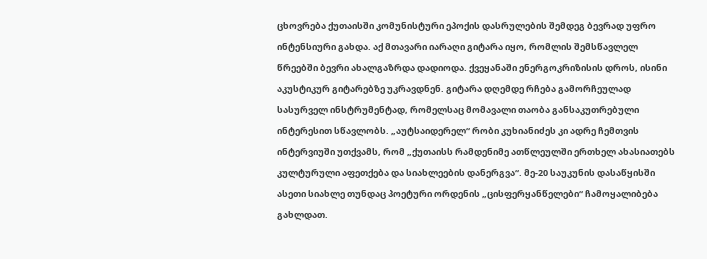ცხოვრება ქუთაისში კომუნისტური ეპოქის დასრულების შემდეგ ბევრად უფრო ინტენსიური გახდა. აქ მთავარი იარაღი გიტარა იყო, რომლის შემსწავლელ წრეებში ბევრი ახალგაზრდა დადიოდა. ქვეყანაში ენერგოკრიზისის დროს, ისინი აკუსტიკურ გიტარებზე უკრავდნენ. გიტარა დღემდე რჩება გამორჩეულად სასურველ ინსტრუმენტად, რომელსაც მომავალი თაობა განსაკუთრებული ინტერესით სწავლობს. „აუტსაიდერელ“ რობი კუხიანიძეს კი ადრე ჩემთვის ინტერვიუში უთქვამს, რომ „ქუთაისს რამდენიმე ათწლეულში ერთხელ ახასიათებს კულტურული აფეთქება და სიახლეების დანერგვა“. მე-20 საუკუნის დასაწყისში ასეთი სიახლე თუნდაც პოეტური ორდენის „ცისფერყანწელები“ ჩამოყალიბება გახლდათ.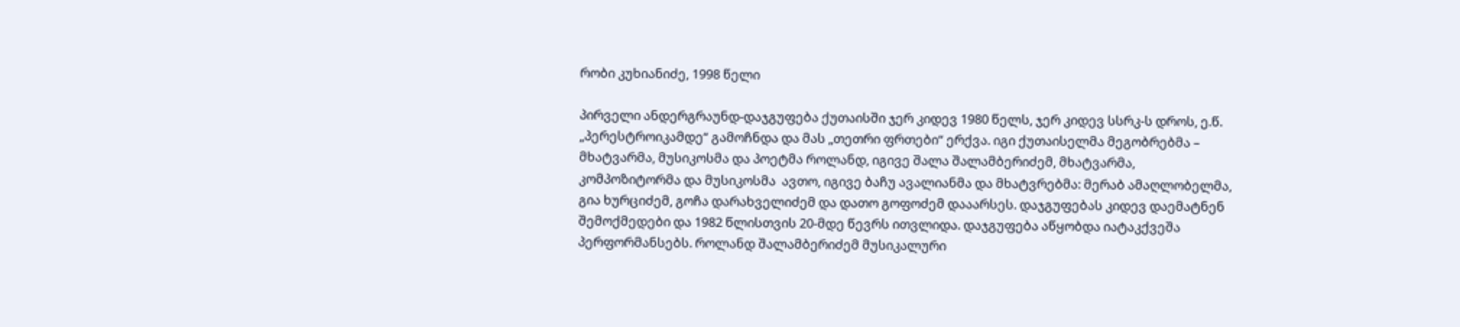რობი კუხიანიძე, 1998 წელი

პირველი ანდერგრაუნდ-დაჯგუფება ქუთაისში ჯერ კიდევ 1980 წელს, ჯერ კიდევ სსრკ-ს დროს, ე.წ. „პერესტროიკამდე“ გამოჩნდა და მას „თეთრი ფრთები“ ერქვა. იგი ქუთაისელმა მეგობრებმა – მხატვარმა, მუსიკოსმა და პოეტმა როლანდ, იგივე შალა შალამბერიძემ, მხატვარმა, კომპოზიტორმა და მუსიკოსმა  ავთო, იგივე ბაჩუ ავალიანმა და მხატვრებმა: მერაბ ამაღლობელმა, გია ხურციძემ, გოჩა დარახველიძემ და დათო გოფოძემ დააარსეს. დაჯგუფებას კიდევ დაემატნენ შემოქმედები და 1982 წლისთვის 20-მდე წევრს ითვლიდა. დაჯგუფება აწყობდა იატაკქვეშა პერფორმანსებს. როლანდ შალამბერიძემ მუსიკალური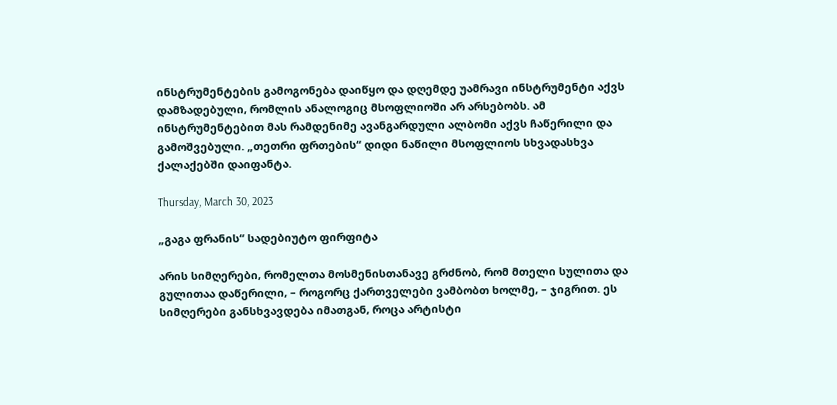ინსტრუმენტების გამოგონება დაიწყო და დღემდე უამრავი ინსტრუმენტი აქვს დამზადებული, რომლის ანალოგიც მსოფლიოში არ არსებობს. ამ ინსტრუმენტებით მას რამდენიმე ავანგარდული ალბომი აქვს ჩაწერილი და გამოშვებული. „თეთრი ფრთების“ დიდი ნაწილი მსოფლიოს სხვადასხვა ქალაქებში დაიფანტა.

Thursday, March 30, 2023

„გაგა ფრანის“ სადებიუტო ფირფიტა

არის სიმღერები, რომელთა მოსმენისთანავე გრძნობ, რომ მთელი სულითა და გულითაა დაწერილი, – როგორც ქართველები ვამბობთ ხოლმე, – ჯიგრით. ეს სიმღერები განსხვავდება იმათგან, როცა არტისტი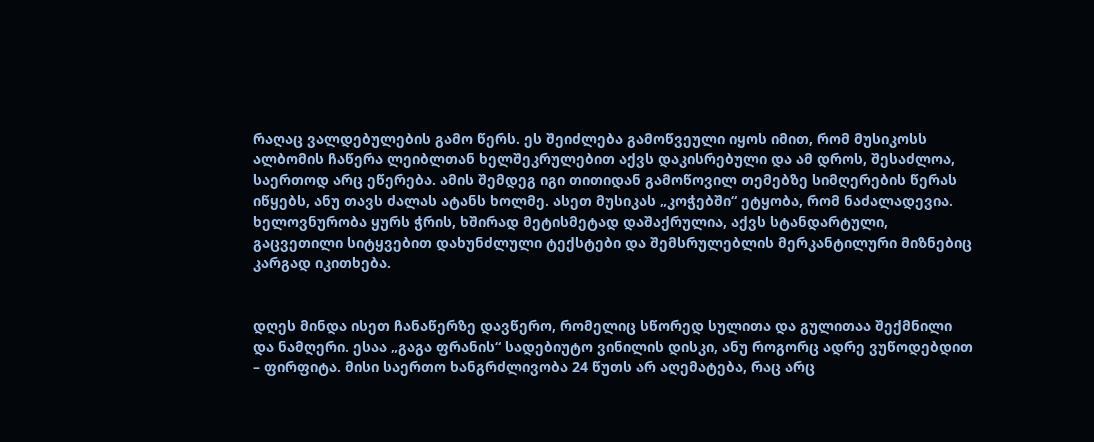რაღაც ვალდებულების გამო წერს. ეს შეიძლება გამოწვეული იყოს იმით, რომ მუსიკოსს ალბომის ჩაწერა ლეიბლთან ხელშეკრულებით აქვს დაკისრებული და ამ დროს, შესაძლოა, საერთოდ არც ეწერება. ამის შემდეგ იგი თითიდან გამოწოვილ თემებზე სიმღერების წერას იწყებს, ანუ თავს ძალას ატანს ხოლმე. ასეთ მუსიკას „კოჭებში“ ეტყობა, რომ ნაძალადევია. ხელოვნურობა ყურს ჭრის, ხშირად მეტისმეტად დაშაქრულია, აქვს სტანდარტული, გაცვეთილი სიტყვებით დახუნძლული ტექსტები და შემსრულებლის მერკანტილური მიზნებიც კარგად იკითხება.


დღეს მინდა ისეთ ჩანაწერზე დავწერო, რომელიც სწორედ სულითა და გულითაა შექმნილი და ნამღერი. ესაა „გაგა ფრანის“ სადებიუტო ვინილის დისკი, ანუ როგორც ადრე ვუწოდებდით – ფირფიტა. მისი საერთო ხანგრძლივობა 24 წუთს არ აღემატება, რაც არც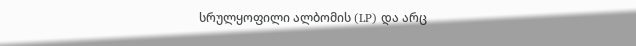სრულყოფილი ალბომის (LP) და არც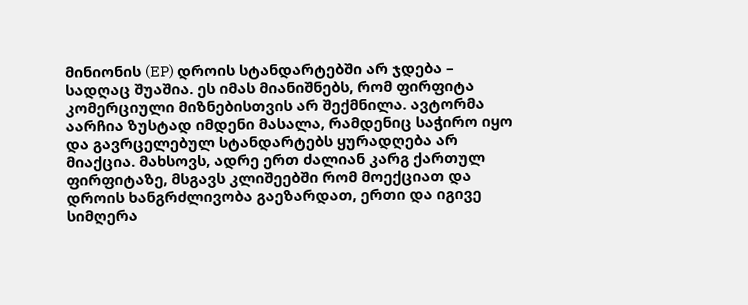მინიონის (EP) დროის სტანდარტებში არ ჯდება – სადღაც შუაშია. ეს იმას მიანიშნებს, რომ ფირფიტა კომერციული მიზნებისთვის არ შექმნილა. ავტორმა აარჩია ზუსტად იმდენი მასალა, რამდენიც საჭირო იყო და გავრცელებულ სტანდარტებს ყურადღება არ მიაქცია. მახსოვს, ადრე ერთ ძალიან კარგ ქართულ ფირფიტაზე, მსგავს კლიშეებში რომ მოექციათ და დროის ხანგრძლივობა გაეზარდათ, ერთი და იგივე სიმღერა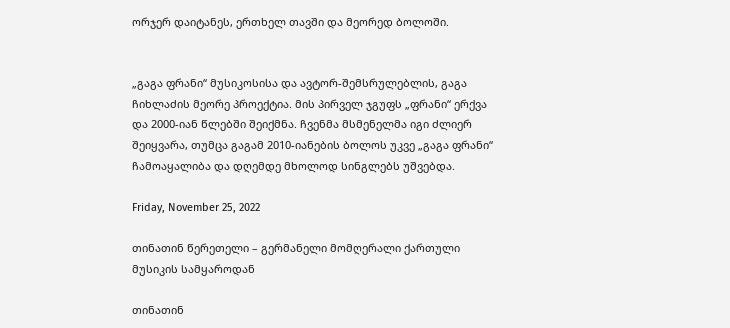ორჯერ დაიტანეს, ერთხელ თავში და მეორედ ბოლოში.


„გაგა ფრანი“ მუსიკოსისა და ავტორ-შემსრულებლის, გაგა ჩიხლაძის მეორე პროექტია. მის პირველ ჯგუფს „ფრანი“ ერქვა და 2000-იან წლებში შეიქმნა. ჩვენმა მსმენელმა იგი ძლიერ შეიყვარა, თუმცა გაგამ 2010-იანების ბოლოს უკვე „გაგა ფრანი“ ჩამოაყალიბა და დღემდე მხოლოდ სინგლებს უშვებდა.

Friday, November 25, 2022

თინათინ წერეთელი – გერმანელი მომღერალი ქართული მუსიკის სამყაროდან

თინათინ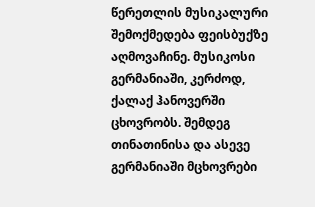წერეთლის მუსიკალური შემოქმედება ფეისბუქზე აღმოვაჩინე. მუსიკოსი გერმანიაში, კერძოდ, ქალაქ ჰანოვერში ცხოვრობს. შემდეგ თინათინისა და ასევე გერმანიაში მცხოვრები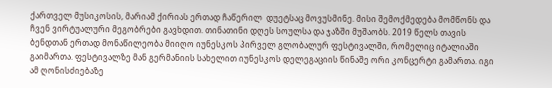ქართველ მუსიკოსის, მარიამ ქირიას ერთად ჩაწერილ  დუეტსაც მოვუსმინე. მისი შემოქმედება მომწონს და ჩვენ ვირტუალური მეგობრები გავხდით. თინათინი დღეს სოულსა და ჯაზში მუშაობს. 2019 წელს თავის ბენდთან ერთად მონაწილეობა მიიღო იუნესკოს პირველ გლობალურ ფესტივალში, რომელიც იტალიაში გაიმართა. ფესტივალზე მან გერმანიის სახელით იუნესკოს დელეგაციის წინაშე ორი კონცერტი გამართა. იგი ამ ღონისძიებაზე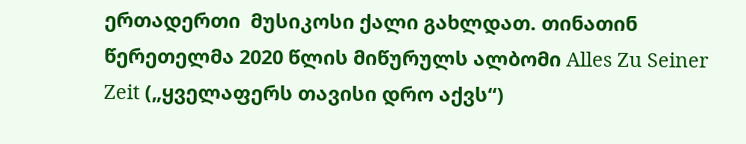ერთადერთი  მუსიკოსი ქალი გახლდათ. თინათინ წერეთელმა 2020 წლის მიწურულს ალბომი Alles Zu Seiner Zeit („ყველაფერს თავისი დრო აქვს“)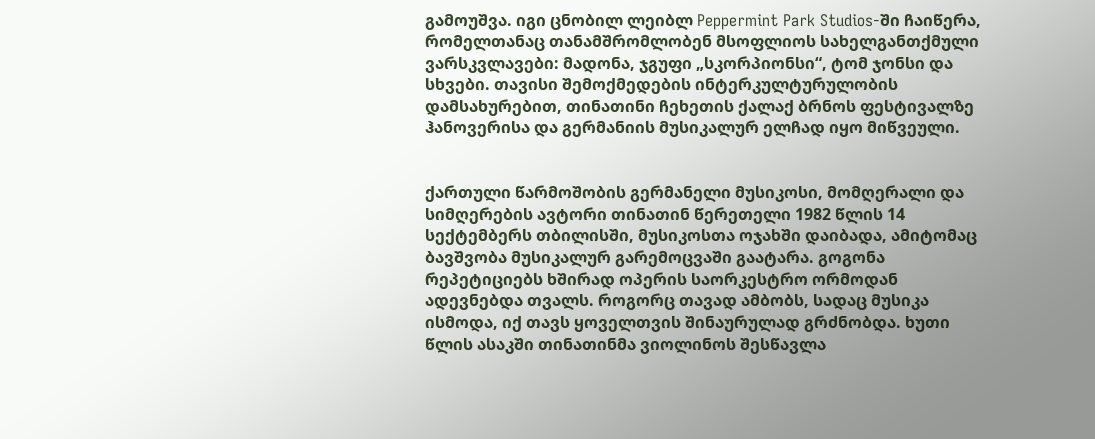გამოუშვა. იგი ცნობილ ლეიბლ Peppermint Park Studios-ში ჩაიწერა, რომელთანაც თანამშრომლობენ მსოფლიოს სახელგანთქმული ვარსკვლავები: მადონა, ჯგუფი „სკორპიონსი“, ტომ ჯონსი და სხვები. თავისი შემოქმედების ინტერკულტურულობის დამსახურებით, თინათინი ჩეხეთის ქალაქ ბრნოს ფესტივალზე ჰანოვერისა და გერმანიის მუსიკალურ ელჩად იყო მიწვეული.


ქართული წარმოშობის გერმანელი მუსიკოსი, მომღერალი და სიმღერების ავტორი თინათინ წერეთელი 1982 წლის 14 სექტემბერს თბილისში, მუსიკოსთა ოჯახში დაიბადა, ამიტომაც ბავშვობა მუსიკალურ გარემოცვაში გაატარა. გოგონა რეპეტიციებს ხშირად ოპერის საორკესტრო ორმოდან ადევნებდა თვალს. როგორც თავად ამბობს, სადაც მუსიკა ისმოდა, იქ თავს ყოველთვის შინაურულად გრძნობდა. ხუთი წლის ასაკში თინათინმა ვიოლინოს შესწავლა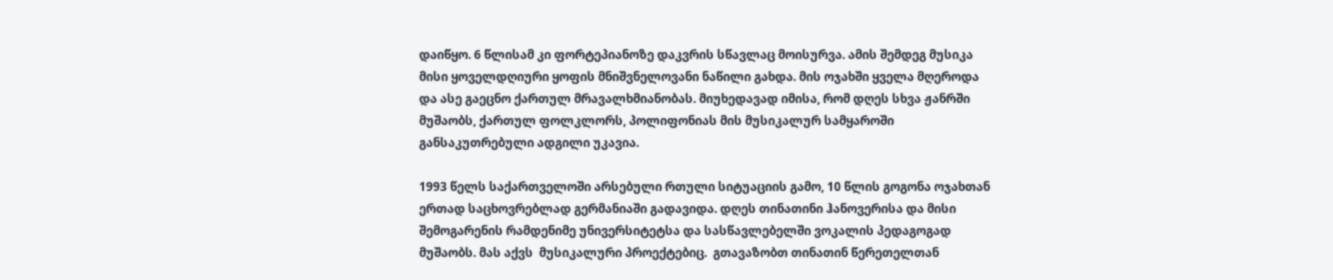დაიწყო. 6 წლისამ კი ფორტეპიანოზე დაკვრის სწავლაც მოისურვა. ამის შემდეგ მუსიკა მისი ყოველდღიური ყოფის მნიშვნელოვანი ნაწილი გახდა. მის ოჯახში ყველა მღეროდა და ასე გაეცნო ქართულ მრავალხმიანობას. მიუხედავად იმისა, რომ დღეს სხვა ჟანრში მუშაობს, ქართულ ფოლკლორს, პოლიფონიას მის მუსიკალურ სამყაროში განსაკუთრებული ადგილი უკავია.

1993 წელს საქართველოში არსებული რთული სიტუაციის გამო, 10 წლის გოგონა ოჯახთან ერთად საცხოვრებლად გერმანიაში გადავიდა. დღეს თინათინი ჰანოვერისა და მისი შემოგარენის რამდენიმე უნივერსიტეტსა და სასწავლებელში ვოკალის პედაგოგად მუშაობს. მას აქვს  მუსიკალური პროექტებიც.  გთავაზობთ თინათინ წერეთელთან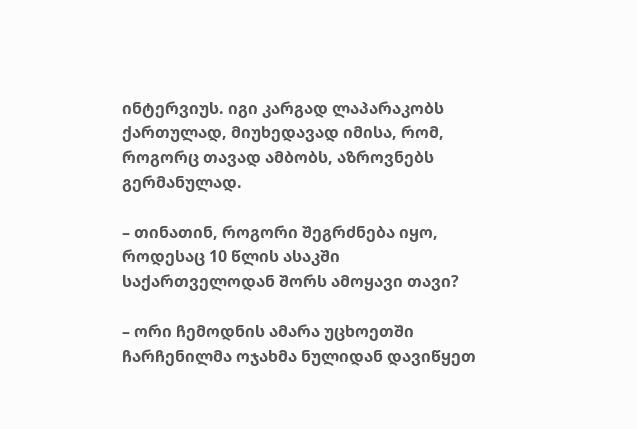ინტერვიუს. იგი კარგად ლაპარაკობს ქართულად, მიუხედავად იმისა, რომ, როგორც თავად ამბობს, აზროვნებს გერმანულად.

– თინათინ, როგორი შეგრძნება იყო, როდესაც 10 წლის ასაკში საქართველოდან შორს ამოყავი თავი?

– ორი ჩემოდნის ამარა უცხოეთში ჩარჩენილმა ოჯახმა ნულიდან დავიწყეთ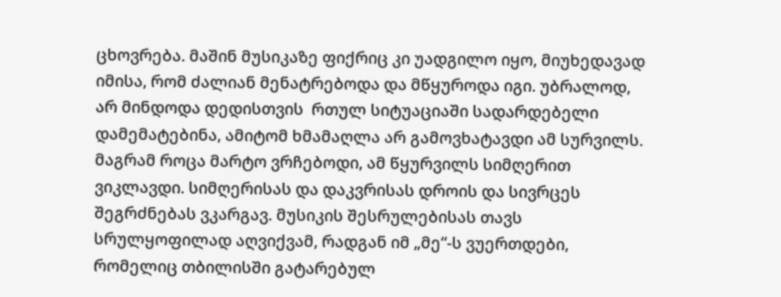ცხოვრება. მაშინ მუსიკაზე ფიქრიც კი უადგილო იყო, მიუხედავად იმისა, რომ ძალიან მენატრებოდა და მწყუროდა იგი. უბრალოდ, არ მინდოდა დედისთვის  რთულ სიტუაციაში სადარდებელი დამემატებინა, ამიტომ ხმამაღლა არ გამოვხატავდი ამ სურვილს. მაგრამ როცა მარტო ვრჩებოდი, ამ წყურვილს სიმღერით ვიკლავდი. სიმღერისას და დაკვრისას დროის და სივრცეს შეგრძნებას ვკარგავ. მუსიკის შესრულებისას თავს სრულყოფილად აღვიქვამ, რადგან იმ „მე“-ს ვუერთდები, რომელიც თბილისში გატარებულ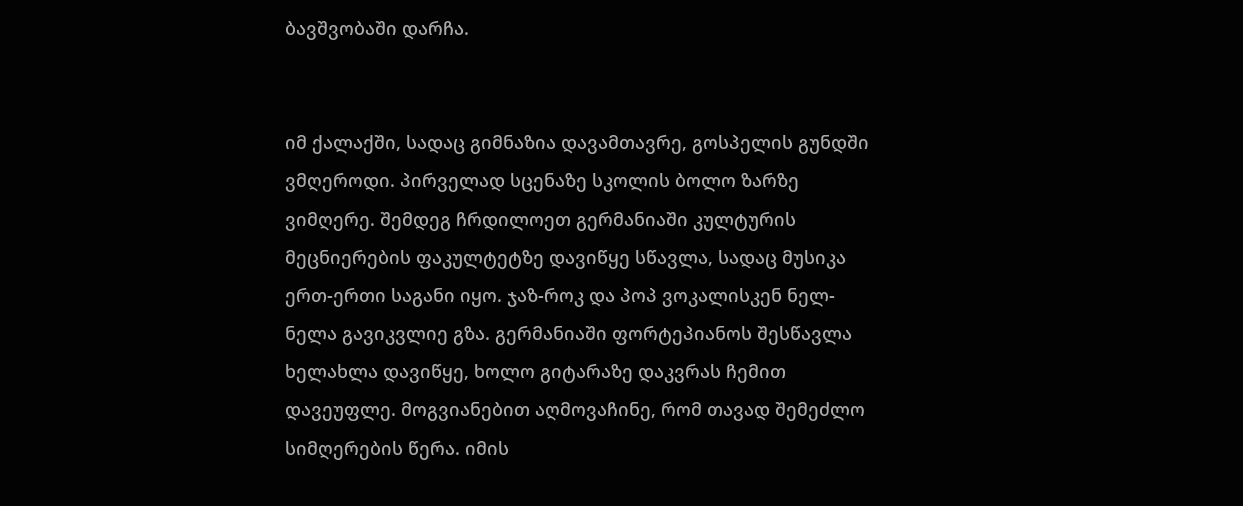ბავშვობაში დარჩა.


იმ ქალაქში, სადაც გიმნაზია დავამთავრე, გოსპელის გუნდში ვმღეროდი. პირველად სცენაზე სკოლის ბოლო ზარზე ვიმღერე. შემდეგ ჩრდილოეთ გერმანიაში კულტურის მეცნიერების ფაკულტეტზე დავიწყე სწავლა, სადაც მუსიკა  ერთ-ერთი საგანი იყო. ჯაზ-როკ და პოპ ვოკალისკენ ნელ-ნელა გავიკვლიე გზა. გერმანიაში ფორტეპიანოს შესწავლა ხელახლა დავიწყე, ხოლო გიტარაზე დაკვრას ჩემით დავეუფლე. მოგვიანებით აღმოვაჩინე, რომ თავად შემეძლო სიმღერების წერა. იმის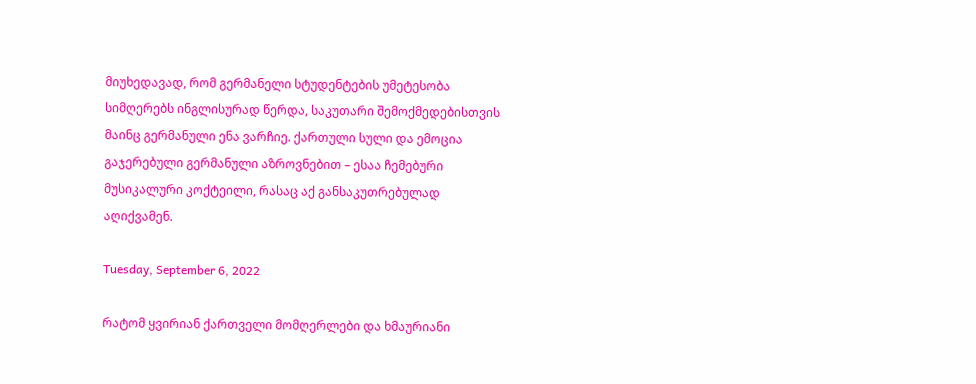მიუხედავად, რომ გერმანელი სტუდენტების უმეტესობა სიმღერებს ინგლისურად წერდა, საკუთარი შემოქმედებისთვის მაინც გერმანული ენა ვარჩიე. ქართული სული და ემოცია გაჯერებული გერმანული აზროვნებით – ესაა ჩემებური მუსიკალური კოქტეილი, რასაც აქ განსაკუთრებულად აღიქვამენ.

Tuesday, September 6, 2022

რატომ ყვირიან ქართველი მომღერლები და ხმაურიანი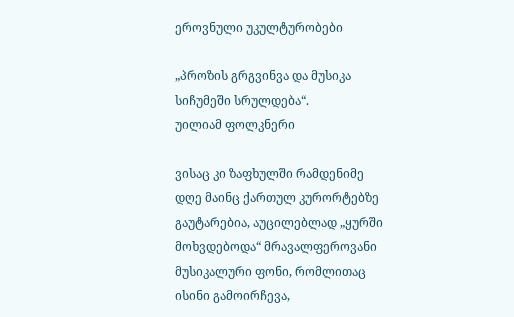ეროვნული უკულტურობები

„პროზის გრგვინვა და მუსიკა სიჩუმეში სრულდება“.
უილიამ ფოლკნერი

ვისაც კი ზაფხულში რამდენიმე დღე მაინც ქართულ კურორტებზე გაუტარებია, აუცილებლად „ყურში მოხვდებოდა“ მრავალფეროვანი მუსიკალური ფონი, რომლითაც ისინი გამოირჩევა,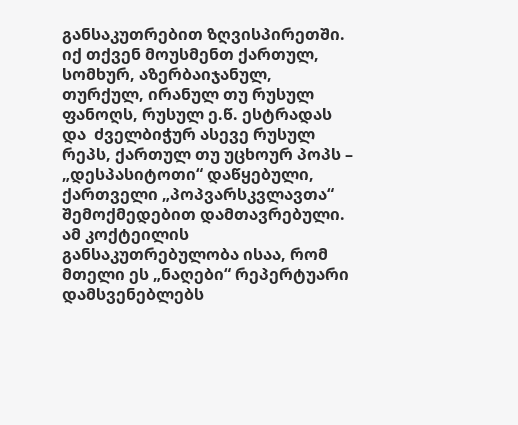განსაკუთრებით ზღვისპირეთში. იქ თქვენ მოუსმენთ ქართულ, სომხურ, აზერბაიჯანულ, თურქულ, ირანულ თუ რუსულ ფანოღს, რუსულ ე.წ. ესტრადას და  ძველბიჭურ ასევე რუსულ რეპს, ქართულ თუ უცხოურ პოპს – „დესპასიტოთი“ დაწყებული, ქართველი „პოპვარსკვლავთა“ შემოქმედებით დამთავრებული. ამ კოქტეილის განსაკუთრებულობა ისაა, რომ მთელი ეს „ნაღები“ რეპერტუარი დამსვენებლებს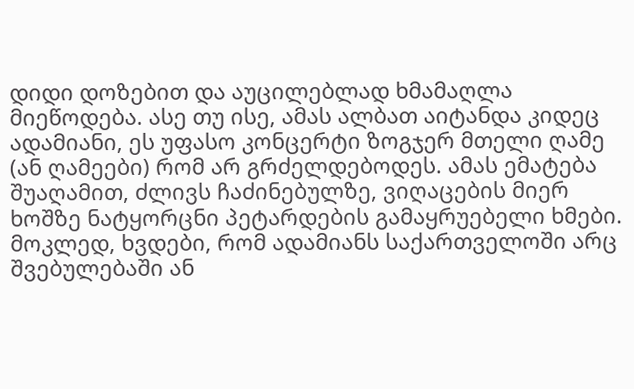დიდი დოზებით და აუცილებლად ხმამაღლა მიეწოდება. ასე თუ ისე, ამას ალბათ აიტანდა კიდეც ადამიანი, ეს უფასო კონცერტი ზოგჯერ მთელი ღამე (ან ღამეები) რომ არ გრძელდებოდეს. ამას ემატება შუაღამით, ძლივს ჩაძინებულზე, ვიღაცების მიერ ხოშზე ნატყორცნი პეტარდების გამაყრუებელი ხმები. მოკლედ, ხვდები, რომ ადამიანს საქართველოში არც შვებულებაში ან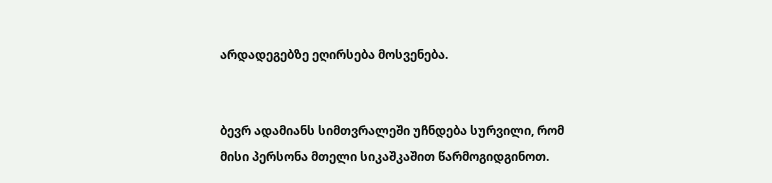არდადეგებზე ეღირსება მოსვენება.


ბევრ ადამიანს სიმთვრალეში უჩნდება სურვილი, რომ მისი პერსონა მთელი სიკაშკაშით წარმოგიდგინოთ.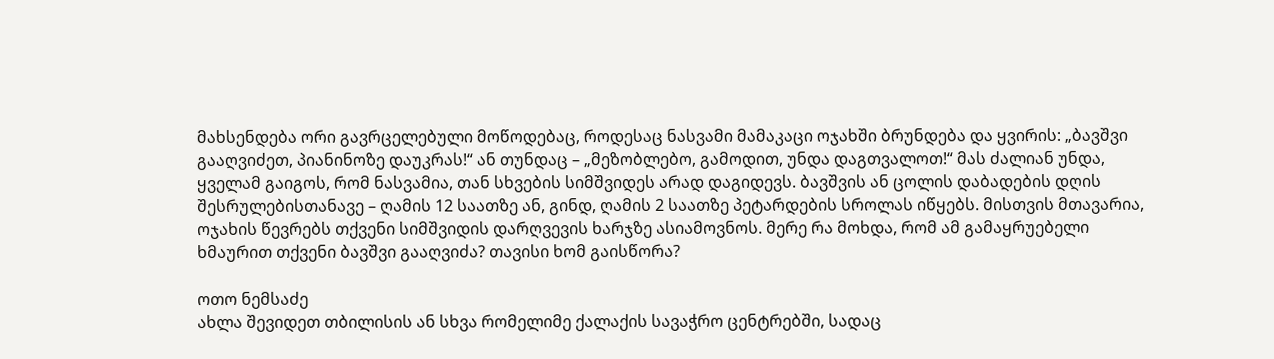მახსენდება ორი გავრცელებული მოწოდებაც, როდესაც ნასვამი მამაკაცი ოჯახში ბრუნდება და ყვირის: „ბავშვი გააღვიძეთ, პიანინოზე დაუკრას!“ ან თუნდაც – „მეზობლებო, გამოდით, უნდა დაგთვალოთ!“ მას ძალიან უნდა, ყველამ გაიგოს, რომ ნასვამია, თან სხვების სიმშვიდეს არად დაგიდევს. ბავშვის ან ცოლის დაბადების დღის შესრულებისთანავე – ღამის 12 საათზე ან, გინდ, ღამის 2 საათზე პეტარდების სროლას იწყებს. მისთვის მთავარია, ოჯახის წევრებს თქვენი სიმშვიდის დარღვევის ხარჯზე ასიამოვნოს. მერე რა მოხდა, რომ ამ გამაყრუებელი ხმაურით თქვენი ბავშვი გააღვიძა? თავისი ხომ გაისწორა?

ოთო ნემსაძე
ახლა შევიდეთ თბილისის ან სხვა რომელიმე ქალაქის სავაჭრო ცენტრებში, სადაც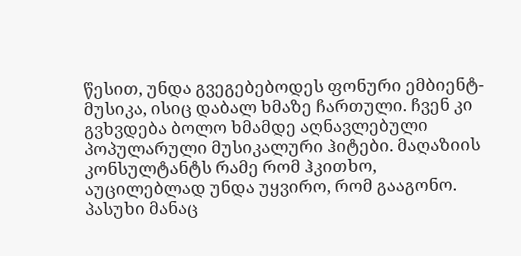წესით, უნდა გვეგებებოდეს ფონური ემბიენტ-მუსიკა, ისიც დაბალ ხმაზე ჩართული. ჩვენ კი გვხვდება ბოლო ხმამდე აღნავლებული პოპულარული მუსიკალური ჰიტები. მაღაზიის კონსულტანტს რამე რომ ჰკითხო, აუცილებლად უნდა უყვირო, რომ გააგონო. პასუხი მანაც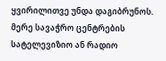ყვირილითვე უნდა დაგიბრუნოს. მერე სავაჭრო ცენტრების სატელევიზიო ან რადიო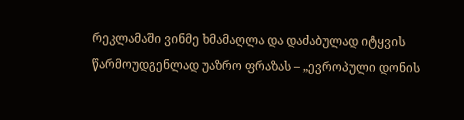რეკლამაში ვინმე ხმამაღლა და დაძაბულად იტყვის წარმოუდგენლად უაზრო ფრაზას – „ევროპული დონის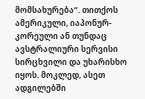მომსახურება“. თითქოს ამერიკული, იაპონურ-კორეული ან თუნდაც ავსტრალიური სერვისი სირცხვილი და უხარისხო იყოს. მოკლედ, ასეთ ადგილებში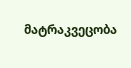მატრაკვეცობა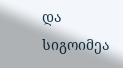და სიგოიმეა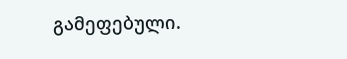გამეფებული.